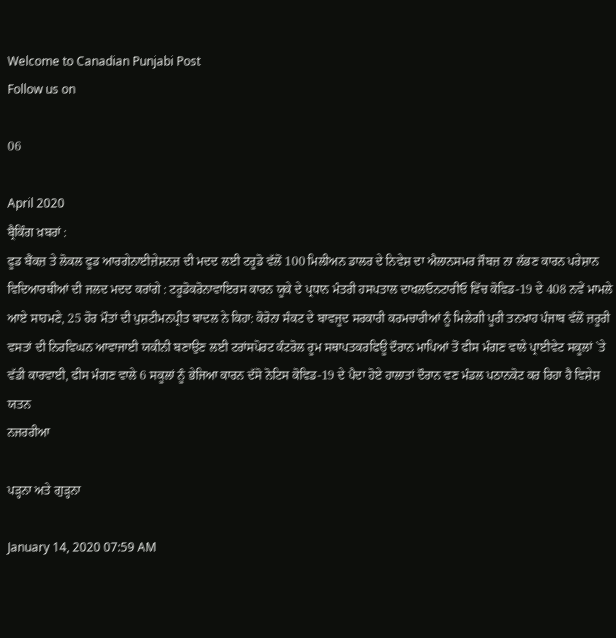Welcome to Canadian Punjabi Post
Follow us on

06

April 2020
ਬ੍ਰੈਕਿੰਗ ਖ਼ਬਰਾਂ :
ਫੂਡ ਬੈਂਕਜ਼ ਤੇ ਲੋਕਲ ਫੂਡ ਆਰਗੇਨਾਈਜ਼ੇਸ਼ਨਜ਼ ਦੀ ਮਦਦ ਲਈ ਟਰੂਡੋ ਵੱਲੋਂ 100 ਮਿਲੀਅਨ ਡਾਲਰ ਦੇ ਨਿਵੇਸ਼ ਦਾ ਐਲਾਨਸਮਰ ਜੌਬਜ਼ ਨਾ ਲੱਭਣ ਕਾਰਨ ਪਰੇਸ਼ਾਨ ਵਿਦਿਆਰਥੀਆਂ ਦੀ ਜਲਦ ਮਦਦ ਕਰਾਂਗੇ : ਟਰੂਡੋਕਰੋਨਾਵਾਇਰਸ ਕਾਰਨ ਯੂਕੇ ਦੇ ਪ੍ਰਧਾਨ ਮੰਤਰੀ ਹਸਪਤਾਲ ਦਾਖਲਓਨਟਾਰੀਓ ਵਿੱਚ ਕੋਵਿਡ-19 ਦੇ 408 ਨਵੇਂ ਮਾਮਲੇ ਆਏ ਸਾਹਮਣੇ, 25 ਹੋਰ ਮੌਤਾਂ ਦੀ ਪੁਸ਼ਟੀਮਨਪ੍ਰੀਤ ਬਾਦਲ ਨੇ ਕਿਹਾ: ਕੋਰੋਨਾ ਸੰਕਟ ਦੇ ਬਾਵਜੂਦ ਸਰਕਾਰੀ ਕਰਮਚਾਰੀਆਂ ਨੂੰ ਮਿਲੇਗੀ ਪੂਰੀ ਤਨਖਾਹ ਪੰਜਾਬ ਵੱਲੋਂ ਜ਼ਰੂਰੀ ਵਸਤਾਂ ਦੀ ਨਿਰਵਿਘਨ ਆਵਾਜਾਈ ਯਕੀਨੀ ਬਣਾਉਣ ਲਈ ਟਰਾਂਸਪੋਰਟ ਕੰਟਰੋਲ ਰੂਮ ਸਥਾਪਤਕਰਫਿਊ ਦੌਰਾਨ ਮਾਪਿਆਂ ਤੋਂ ਫੀਸ ਮੰਗਣ ਵਾਲੇ ਪ੍ਰਾਈਵੇਟ ਸਕੂਲਾਂ `ਤੇ ਵੱਡੀ ਕਾਰਵਾਈ, ਫੀਸ ਮੰਗਣ ਵਾਲੇ 6 ਸਕੂਲਾਂ ਨੂੰ ਭੇਜਿਆ ਕਾਰਨ ਦੱਸੋ ਨੋਟਿਸ ਕੋਵਿਡ-19 ਦੇ ਪੈਦਾ ਹੋਏ ਹਾਲਾਤਾਂ ਦੌਰਾਨ ਵਣ ਮੰਡਲ ਪਠਾਨਕੋਟ ਕਰ ਰਿਹਾ ਹੈ ਵਿਸ਼ੇਸ਼ ਯਤਨ
ਨਜਰਰੀਆ

ਪੜ੍ਹਨਾ ਅਤੇ ਗੁੜ੍ਹਨਾ

January 14, 2020 07:59 AM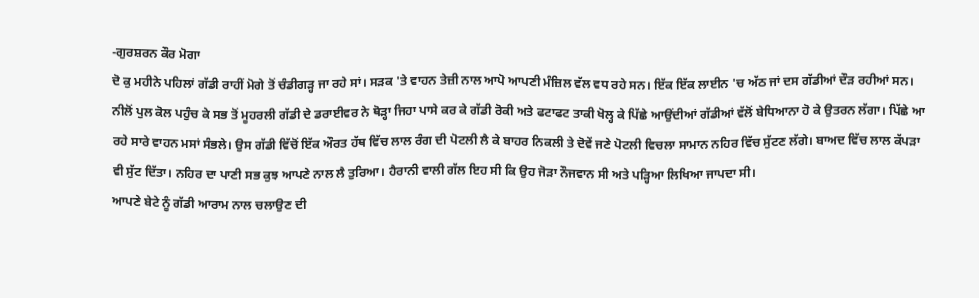-ਗੁਰਸ਼ਰਨ ਕੌਰ ਮੋਗਾ
ਦੋ ਕੁ ਮਹੀਨੇ ਪਹਿਲਾਂ ਗੱਡੀ ਰਾਹੀਂ ਮੋਗੇ ਤੋਂ ਚੰਡੀਗੜ੍ਹ ਜਾ ਰਹੇ ਸਾਂ। ਸੜਕ 'ਤੇ ਵਾਹਨ ਤੇਜ਼ੀ ਨਾਲ ਆਪੋ ਆਪਣੀ ਮੰਜ਼ਿਲ ਵੱਲ ਵਧ ਰਹੇ ਸਨ। ਇੱਕ ਇੱਕ ਲਾਈਨ 'ਚ ਅੱਠ ਜਾਂ ਦਸ ਗੱਡੀਆਂ ਦੌੜ ਰਹੀਆਂ ਸਨ। ਨੀਲੋਂ ਪੁਲ ਕੋਲ ਪਹੁੰਚ ਕੇ ਸਭ ਤੋਂ ਮੂਹਰਲੀ ਗੱਡੀ ਦੇ ਡਰਾਈਵਰ ਨੇ ਥੋੜ੍ਹਾ ਜਿਹਾ ਪਾਸੇ ਕਰ ਕੇ ਗੱਡੀ ਰੋਕੀ ਅਤੇ ਫਟਾਫਟ ਤਾਕੀ ਖੋਲ੍ਹ ਕੇ ਪਿੱਛੇ ਆਉਂਦੀਆਂ ਗੱਡੀਆਂ ਵੱਲੋਂ ਬੇਧਿਆਨਾ ਹੋ ਕੇ ਉਤਰਨ ਲੱਗਾ। ਪਿੱਛੇ ਆ ਰਹੇ ਸਾਰੇ ਵਾਹਨ ਮਸਾਂ ਸੰਭਲੇ। ਉਸ ਗੱਡੀ ਵਿੱਚੋਂ ਇੱਕ ਔਰਤ ਹੱਥ ਵਿੱਚ ਲਾਲ ਰੰਗ ਦੀ ਪੋਟਲੀ ਲੈ ਕੇ ਬਾਹਰ ਨਿਕਲੀ ਤੇ ਦੋਵੇਂ ਜਣੇ ਪੋਟਲੀ ਵਿਚਲਾ ਸਾਮਾਨ ਨਹਿਰ ਵਿੱਚ ਸੁੱਟਣ ਲੱਗੇ। ਬਾਅਦ ਵਿੱਚ ਲਾਲ ਕੱਪੜਾ ਵੀ ਸੁੱਟ ਦਿੱਤਾ। ਨਹਿਰ ਦਾ ਪਾਣੀ ਸਭ ਕੁਝ ਆਪਣੇ ਨਾਲ ਲੈ ਤੁਰਿਆ। ਹੈਰਾਨੀ ਵਾਲੀ ਗੱਲ ਇਹ ਸੀ ਕਿ ਉਹ ਜੋੜਾ ਨੌਜਵਾਨ ਸੀ ਅਤੇ ਪੜ੍ਹਿਆ ਲਿਖਿਆ ਜਾਪਦਾ ਸੀ।
ਆਪਣੇ ਬੇਟੇ ਨੂੰ ਗੱਡੀ ਆਰਾਮ ਨਾਲ ਚਲਾਉਣ ਦੀ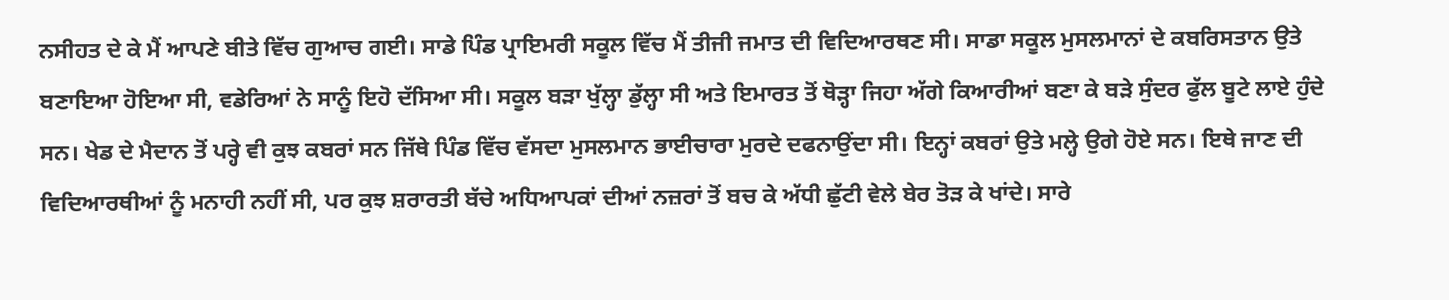ਨਸੀਹਤ ਦੇ ਕੇ ਮੈਂ ਆਪਣੇ ਬੀਤੇ ਵਿੱਚ ਗੁਆਚ ਗਈ। ਸਾਡੇ ਪਿੰਡ ਪ੍ਰਾਇਮਰੀ ਸਕੂਲ ਵਿੱਚ ਮੈਂ ਤੀਜੀ ਜਮਾਤ ਦੀ ਵਿਦਿਆਰਥਣ ਸੀ। ਸਾਡਾ ਸਕੂਲ ਮੁਸਲਮਾਨਾਂ ਦੇ ਕਬਰਿਸਤਾਨ ਉਤੇ ਬਣਾਇਆ ਹੋਇਆ ਸੀ, ਵਡੇਰਿਆਂ ਨੇ ਸਾਨੂੰ ਇਹੋ ਦੱਸਿਆ ਸੀ। ਸਕੂਲ ਬੜਾ ਖੁੱਲ੍ਹਾ ਡੁੱਲ੍ਹਾ ਸੀ ਅਤੇ ਇਮਾਰਤ ਤੋਂ ਥੋੜ੍ਹਾ ਜਿਹਾ ਅੱਗੇ ਕਿਆਰੀਆਂ ਬਣਾ ਕੇ ਬੜੇ ਸੁੰਦਰ ਫੁੱਲ ਬੂਟੇ ਲਾਏ ਹੁੰਦੇ ਸਨ। ਖੇਡ ਦੇ ਮੈਦਾਨ ਤੋਂ ਪਰ੍ਹੇ ਵੀ ਕੁਝ ਕਬਰਾਂ ਸਨ ਜਿੱਥੇ ਪਿੰਡ ਵਿੱਚ ਵੱਸਦਾ ਮੁਸਲਮਾਨ ਭਾਈਚਾਰਾ ਮੁਰਦੇ ਦਫਨਾਉਂਦਾ ਸੀ। ਇਨ੍ਹਾਂ ਕਬਰਾਂ ਉਤੇ ਮਲ੍ਹੇ ਉਗੇ ਹੋਏ ਸਨ। ਇਥੇ ਜਾਣ ਦੀ ਵਿਦਿਆਰਥੀਆਂ ਨੂੰ ਮਨਾਹੀ ਨਹੀਂ ਸੀ, ਪਰ ਕੁਝ ਸ਼ਰਾਰਤੀ ਬੱਚੇ ਅਧਿਆਪਕਾਂ ਦੀਆਂ ਨਜ਼ਰਾਂ ਤੋਂ ਬਚ ਕੇ ਅੱਧੀ ਛੁੱਟੀ ਵੇਲੇ ਬੇਰ ਤੋੜ ਕੇ ਖਾਂਦੇ। ਸਾਰੇ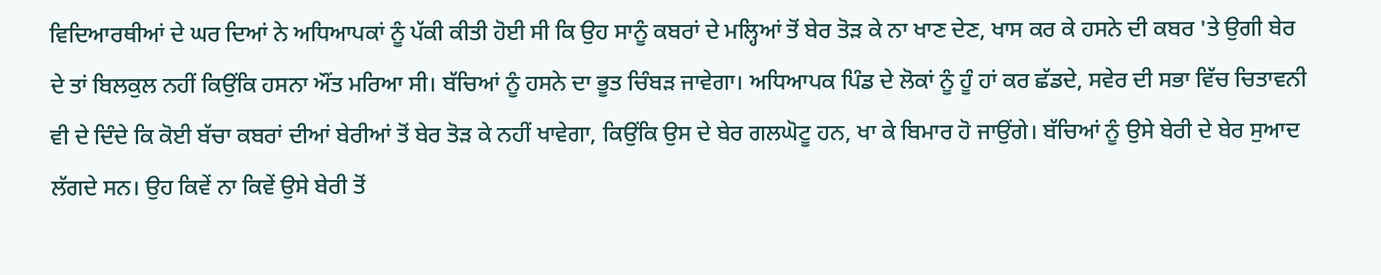ਵਿਦਿਆਰਥੀਆਂ ਦੇ ਘਰ ਦਿਆਂ ਨੇ ਅਧਿਆਪਕਾਂ ਨੂੰ ਪੱਕੀ ਕੀਤੀ ਹੋਈ ਸੀ ਕਿ ਉਹ ਸਾਨੂੰ ਕਬਰਾਂ ਦੇ ਮਲ੍ਹਿਆਂ ਤੋਂ ਬੇਰ ਤੋੜ ਕੇ ਨਾ ਖਾਣ ਦੇਣ, ਖਾਸ ਕਰ ਕੇ ਹਸਨੇ ਦੀ ਕਬਰ 'ਤੇ ਉਗੀ ਬੇਰ ਦੇ ਤਾਂ ਬਿਲਕੁਲ ਨਹੀਂ ਕਿਉਂਕਿ ਹਸਨਾ ਔਂਤ ਮਰਿਆ ਸੀ। ਬੱਚਿਆਂ ਨੂੰ ਹਸਨੇ ਦਾ ਭੂਤ ਚਿੰਬੜ ਜਾਵੇਗਾ। ਅਧਿਆਪਕ ਪਿੰਡ ਦੇ ਲੋਕਾਂ ਨੂੰ ਹੂੰ ਹਾਂ ਕਰ ਛੱਡਦੇ, ਸਵੇਰ ਦੀ ਸਭਾ ਵਿੱਚ ਚਿਤਾਵਨੀ ਵੀ ਦੇ ਦਿੰਦੇ ਕਿ ਕੋਈ ਬੱਚਾ ਕਬਰਾਂ ਦੀਆਂ ਬੇਰੀਆਂ ਤੋਂ ਬੇਰ ਤੋੜ ਕੇ ਨਹੀਂ ਖਾਵੇਗਾ, ਕਿਉਂਕਿ ਉਸ ਦੇ ਬੇਰ ਗਲਘੋਟੂ ਹਨ, ਖਾ ਕੇ ਬਿਮਾਰ ਹੋ ਜਾਉਂਗੇ। ਬੱਚਿਆਂ ਨੂੰ ਉਸੇ ਬੇਰੀ ਦੇ ਬੇਰ ਸੁਆਦ ਲੱਗਦੇ ਸਨ। ਉਹ ਕਿਵੇਂ ਨਾ ਕਿਵੇਂ ਉਸੇ ਬੇਰੀ ਤੋਂ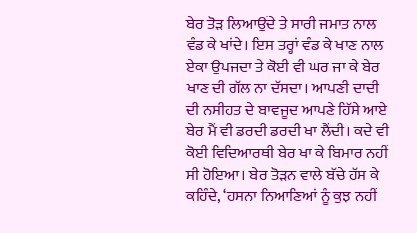ਬੇਰ ਤੋੜ ਲਿਆਉਂਦੇ ਤੇ ਸਾਰੀ ਜਮਾਤ ਨਾਲ ਵੰਡ ਕੇ ਖਾਂਦੇ। ਇਸ ਤਰ੍ਹਾਂ ਵੰਡ ਕੇ ਖਾਣ ਨਾਲ ਏਕਾ ਉਪਜਦਾ ਤੇ ਕੋਈ ਵੀ ਘਰ ਜਾ ਕੇ ਬੇਰ ਖਾਣ ਦੀ ਗੱਲ ਨਾ ਦੱਸਦਾ। ਆਪਣੀ ਦਾਦੀ ਦੀ ਨਸੀਹਤ ਦੇ ਬਾਵਜੂਦ ਆਪਣੇ ਹਿੱਸੇ ਆਏ ਬੇਰ ਮੈਂ ਵੀ ਡਰਦੀ ਡਰਦੀ ਖਾ ਲੈਂਦੀ। ਕਦੇ ਵੀ ਕੋਈ ਵਿਦਿਆਰਥੀ ਬੇਰ ਖਾ ਕੇ ਬਿਮਾਰ ਨਹੀਂ ਸੀ ਹੋਇਆ। ਬੇਰ ਤੋੜਨ ਵਾਲੇ ਬੱਚੇ ਹੱਸ ਕੇ ਕਹਿੰਦੇ, ‘ਹਸਨਾ ਨਿਆਣਿਆਂ ਨੂੰ ਕੁਝ ਨਹੀਂ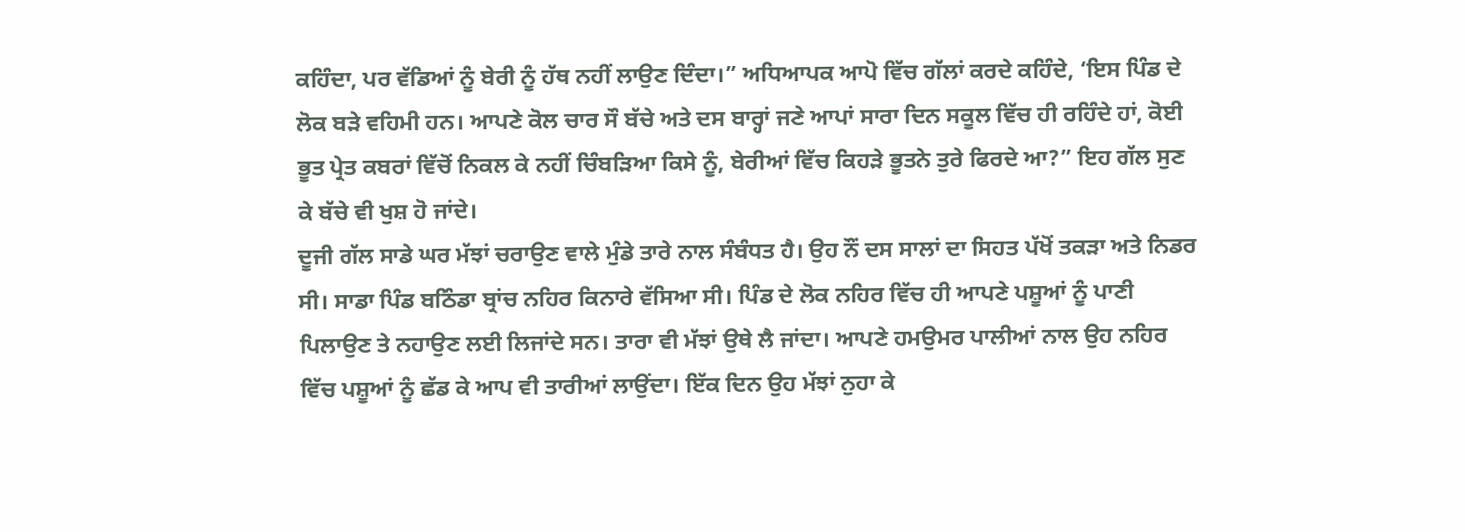ਕਹਿੰਦਾ, ਪਰ ਵੱਡਿਆਂ ਨੂੰ ਬੇਰੀ ਨੂੰ ਹੱਥ ਨਹੀਂ ਲਾਉਣ ਦਿੰਦਾ।” ਅਧਿਆਪਕ ਆਪੋ ਵਿੱਚ ਗੱਲਾਂ ਕਰਦੇ ਕਹਿੰਦੇ, ‘ਇਸ ਪਿੰਡ ਦੇ ਲੋਕ ਬੜੇ ਵਹਿਮੀ ਹਨ। ਆਪਣੇ ਕੋਲ ਚਾਰ ਸੌ ਬੱਚੇ ਅਤੇ ਦਸ ਬਾਰ੍ਹਾਂ ਜਣੇ ਆਪਾਂ ਸਾਰਾ ਦਿਨ ਸਕੂਲ ਵਿੱਚ ਹੀ ਰਹਿੰਦੇ ਹਾਂ, ਕੋਈ ਭੂਤ ਪ੍ਰੇਤ ਕਬਰਾਂ ਵਿੱਚੋਂ ਨਿਕਲ ਕੇ ਨਹੀਂ ਚਿੰਬੜਿਆ ਕਿਸੇ ਨੂੰ, ਬੇਰੀਆਂ ਵਿੱਚ ਕਿਹੜੇ ਭੂਤਨੇ ਤੁਰੇ ਫਿਰਦੇ ਆ?” ਇਹ ਗੱਲ ਸੁਣ ਕੇ ਬੱਚੇ ਵੀ ਖੁਸ਼ ਹੋ ਜਾਂਦੇ।
ਦੂਜੀ ਗੱਲ ਸਾਡੇ ਘਰ ਮੱਝਾਂ ਚਰਾਉਣ ਵਾਲੇ ਮੁੰਡੇ ਤਾਰੇ ਨਾਲ ਸੰਬੰਧਤ ਹੈ। ਉਹ ਨੌਂ ਦਸ ਸਾਲਾਂ ਦਾ ਸਿਹਤ ਪੱਖੋਂ ਤਕੜਾ ਅਤੇ ਨਿਡਰ ਸੀ। ਸਾਡਾ ਪਿੰਡ ਬਠਿੰਡਾ ਬ੍ਰਾਂਚ ਨਹਿਰ ਕਿਨਾਰੇ ਵੱਸਿਆ ਸੀ। ਪਿੰਡ ਦੇ ਲੋਕ ਨਹਿਰ ਵਿੱਚ ਹੀ ਆਪਣੇ ਪਸ਼ੂਆਂ ਨੂੰ ਪਾਣੀ ਪਿਲਾਉਣ ਤੇ ਨਹਾਉਣ ਲਈ ਲਿਜਾਂਦੇ ਸਨ। ਤਾਰਾ ਵੀ ਮੱਝਾਂ ਉਥੇ ਲੈ ਜਾਂਦਾ। ਆਪਣੇ ਹਮਉਮਰ ਪਾਲੀਆਂ ਨਾਲ ਉਹ ਨਹਿਰ ਵਿੱਚ ਪਸ਼ੂਆਂ ਨੂੰ ਛੱਡ ਕੇ ਆਪ ਵੀ ਤਾਰੀਆਂ ਲਾਉਂਦਾ। ਇੱਕ ਦਿਨ ਉਹ ਮੱਝਾਂ ਨੁਹਾ ਕੇ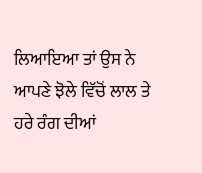ਲਿਆਇਆ ਤਾਂ ਉਸ ਨੇ ਆਪਣੇ ਝੋਲੇ ਵਿੱਚੋਂ ਲਾਲ ਤੇ ਹਰੇ ਰੰਗ ਦੀਆਂ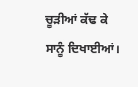ਚੂੜੀਆਂ ਕੱਢ ਕੇ ਸਾਨੂੰ ਦਿਖਾਈਆਂ।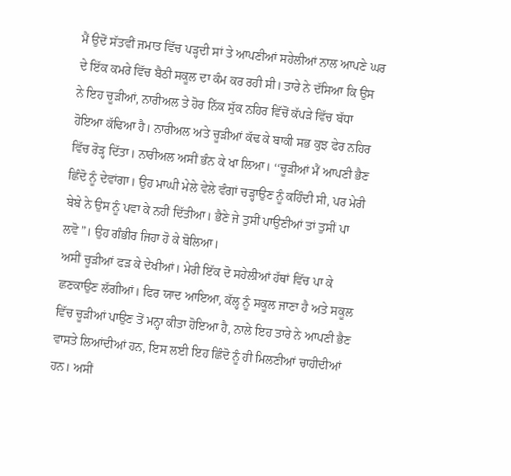ਮੈਂ ਉਦੋਂ ਸੱਤਵੀਂ ਜਮਾਤ ਵਿੱਚ ਪੜ੍ਹਦੀ ਸਾਂ ਤੇ ਆਪਣੀਆਂ ਸਹੇਲੀਆਂ ਨਾਲ ਆਪਣੇ ਘਰ ਦੇ ਇੱਕ ਕਮਰੇ ਵਿੱਚ ਬੈਠੀ ਸਕੂਲ ਦਾ ਕੰਮ ਕਰ ਰਹੀ ਸੀ। ਤਾਰੇ ਨੇ ਦੱਸਿਆ ਕਿ ਉਸ ਨੇ ਇਹ ਚੂੜੀਆਂ, ਨਾਰੀਅਲ ਤੇ ਹੋਰ ਨਿੱਕ ਸੁੱਕ ਨਹਿਰ ਵਿੱਚੋਂ ਕੱਪੜੇ ਵਿੱਚ ਬੱਧਾ ਹੋਇਆ ਕੱਢਿਆ ਹੈ। ਨਾਰੀਅਲ ਅਤੇ ਚੂੜੀਆਂ ਕੱਢ ਕੇ ਬਾਕੀ ਸਭ ਕੁਝ ਫੇਰ ਨਹਿਰ ਵਿੱਚ ਰੋੜ੍ਹ ਦਿੱਤਾ। ਨਾਰੀਅਲ ਅਸੀਂ ਭੰਨ ਕੇ ਖਾ ਲਿਆ। ‘‘ਚੂੜੀਆਂ ਮੈਂ ਆਪਣੀ ਭੈਣ ਛਿੰਦੋ ਨੂੰ ਦੇਵਾਂਗਾ। ਉਹ ਮਾਘੀ ਮੇਲੇ ਵੇਲੇ ਵੰਗਾਂ ਚੜ੍ਹਾਉਣ ਨੂੰ ਕਹਿੰਦੀ ਸੀ, ਪਰ ਮੇਰੀ ਬੇਬੇ ਨੇ ਉਸ ਨੂੰ ਪਵਾ ਕੇ ਨਹੀਂ ਦਿੱਤੀਆ। ਭੈਣੇ ਜੇ ਤੁਸੀਂ ਪਾਉਣੀਆਂ ਤਾਂ ਤੁਸੀਂ ਪਾ ਲਵੋ”। ਉਹ ਗੰਭੀਰ ਜਿਹਾ ਹੋ ਕੇ ਬੋਲਿਆ।
ਅਸੀਂ ਚੂੜੀਆਂ ਫੜ ਕੇ ਦੇਖੀਆਂ। ਮੇਰੀ ਇੱਕ ਦੋ ਸਹੇਲੀਆਂ ਹੱਥਾਂ ਵਿੱਚ ਪਾ ਕੇ ਛਣਕਾਉਣ ਲੱਗੀਆਂ। ਫਿਰ ਯਾਦ ਆਇਆ, ਕੱਲ੍ਹ ਨੂੰ ਸਕੂਲ ਜਾਣਾ ਹੈ ਅਤੇ ਸਕੂਲ ਵਿੱਚ ਚੂੜੀਆਂ ਪਾਉਣ ਤੋਂ ਮਨ੍ਹਾ ਕੀਤਾ ਹੋਇਆ ਹੈ, ਨਾਲੇ ਇਹ ਤਾਰੇ ਨੇ ਆਪਣੀ ਭੈਣ ਵਾਸਤੇ ਲਿਆਂਦੀਆਂ ਹਨ, ਇਸ ਲਈ ਇਹ ਛਿੰਦੋ ਨੂੰ ਹੀ ਮਿਲਣੀਆਂ ਚਾਹੀਦੀਆਂ ਹਨ। ਅਸੀਂ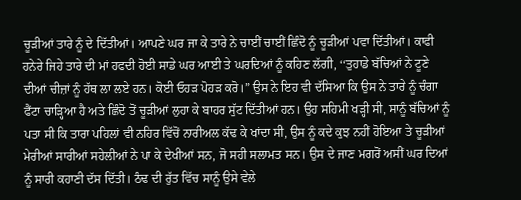ਚੂੜੀਆਂ ਤਾਰੇ ਨੂੰ ਦੇ ਦਿੱਤੀਆਂ। ਆਪਣੇ ਘਰ ਜਾ ਕੇ ਤਾਰੇ ਨੇ ਚਾਈਂ ਚਾਈਂ ਛਿੰਦੋ ਨੂੰ ਚੂੜੀਆਂ ਪਵਾ ਦਿੱਤੀਆਂ। ਕਾਫੀ ਹਨੇਰੇ ਜਿਹੇ ਤਾਰੇ ਦੀ ਮਾਂ ਹਫਦੀ ਹੋਈ ਸਾਡੇ ਘਰ ਆਈ ਤੇ ਘਰਦਿਆਂ ਨੂੰ ਕਹਿਣ ਲੱਗੀ, ‘‘ਤੁਹਾਡੇ ਬੱਚਿਆਂ ਨੇ ਟੂਣੇ ਦੀਆਂ ਚੀਜ਼ਾਂ ਨੂੰ ਹੱਥ ਲਾ ਲਏ ਹਨ। ਕੋਈ ਓਹੜ ਪੋਹੜ ਕਰੋ।” ਉਸ ਨੇ ਇਹ ਵੀ ਦੱਸਿਆ ਕਿ ਉਸ ਨੇ ਤਾਰੇ ਨੂੰ ਚੰਗਾ ਫੈਂਟਾ ਚਾੜ੍ਹਿਆ ਹੈ ਅਤੇ ਛਿੰਦੋ ਤੋਂ ਚੂੜੀਆਂ ਲੁਹਾ ਕੇ ਬਾਹਰ ਸੁੱਟ ਦਿੱਤੀਆਂ ਹਨ। ਉਹ ਸਹਿਮੀ ਖੜ੍ਹੀ ਸੀ, ਸਾਨੂੰ ਬੱਚਿਆਂ ਨੂੰ ਪਤਾ ਸੀ ਕਿ ਤਾਰਾ ਪਹਿਲਾਂ ਵੀ ਨਹਿਰ ਵਿੱਚੋਂ ਨਾਰੀਅਲ ਕੱਢ ਕੇ ਖਾਂਦਾ ਸੀ, ਉਸ ਨੂੰ ਕਦੇ ਕੁਝ ਨਹੀਂ ਹੋਇਆ ਤੇ ਚੂੜੀਆਂ ਮੇਰੀਆਂ ਸਾਰੀਆਂ ਸਹੇਲੀਆਂ ਨੇ ਪਾ ਕੇ ਦੇਖੀਆਂ ਸਨ, ਜੋ ਸਹੀ ਸਲਾਮਤ ਸਨ। ਉਸ ਦੇ ਜਾਣ ਮਗਰੋਂ ਅਸੀਂ ਘਰ ਦਿਆਂ ਨੂੰ ਸਾਰੀ ਕਹਾਣੀ ਦੱਸ ਦਿੱਤੀ। ਠੰਢ ਦੀ ਰੁੱਤ ਵਿੱਚ ਸਾਨੂੰ ਉਸੇ ਵੇਲੇ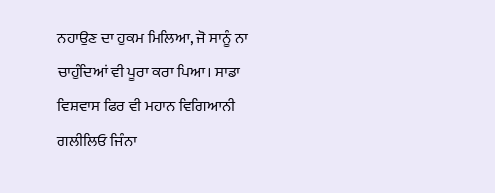ਨਹਾਉਣ ਦਾ ਹੁਕਮ ਮਿਲਿਆ, ਜੋ ਸਾਨੂੰ ਨਾ ਚਾਹੁੰਦਿਆਂ ਵੀ ਪੂਰਾ ਕਰਾ ਪਿਆ। ਸਾਡਾ ਵਿਸ਼ਵਾਸ ਫਿਰ ਵੀ ਮਹਾਨ ਵਿਗਿਆਨੀ ਗਲੀਲਿਓ ਜਿੰਨਾ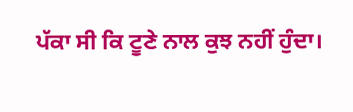ਪੱਕਾ ਸੀ ਕਿ ਟੂਣੇ ਨਾਲ ਕੁਝ ਨਹੀਂ ਹੁੰਦਾ।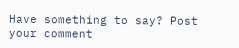Have something to say? Post your comment